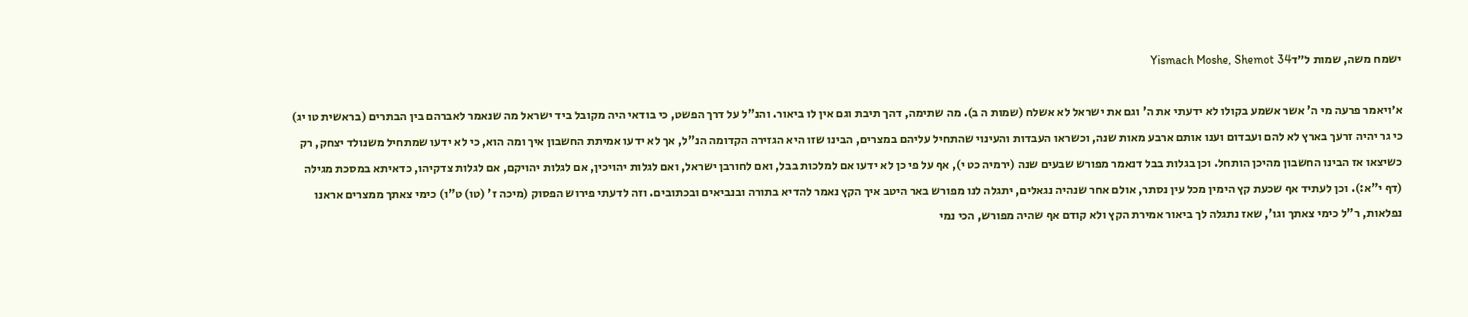ישמח משה, שמות ל״דYismach Moshe, Shemot 34

א׳ויאמר פרעה מי ה' אשר אשמע בקולו לא ידעתי את ה' וגם את ישראל לא אשלח (שמות ה ב). מה שתימה, דהך תיבת וגם אין לו ביאור. והנ"ל על דרך הפשט, כי בודאי היה מקובל ביד ישראל מה שנאמר לאברהם בין הבתרים (בראשית טו יג) כי גר יהיה זרעך בארץ לא להם ועבדום וענו אותם ארבע מאות שנה, וכשראו העבדות והעינוי שהתחיל עליהם במצרים, הבינו שזו היא הגזירה הקדומה הנ"ל, אך לא ידעו אמיתת החשבון איך ומה הוא, כי לא ידעו שמתחיל משנולד יצחק, רק כשיצאו אז הבינו החשבון מהיכן הותחל. וכן בגלות בבל דנאמר מפורש שבעים שנה (ירמיה כט י), אף על פי כן לא ידעו אם למלכות בבל, ואם לחורבן ישראל, ואם לגלות יהויכין, אם לגלות יהויקם, אם לגלות צדקיהו, כדאיתא במסכת מגילה (דף י"א:). וכן לעתיד אף שכעת קץ הימין מכל עין נסתר, אולם אחר שנהיה נגאלים, יתגלה לנו מפורש באר היטב איך הקץ נאמר להדיא בתורה ובנביאים ובכתובים. וזה לדעתי פירוש הפסוק (מיכה ז' (טו) ט"ו) כימי צאתך ממצרים אראנו נפלאות, ר"ל כימי צאתך וגו', שאז נתגלה לך ביאור אמירת הקץ ולא קודם אף שהיה מפורש, הכי נמי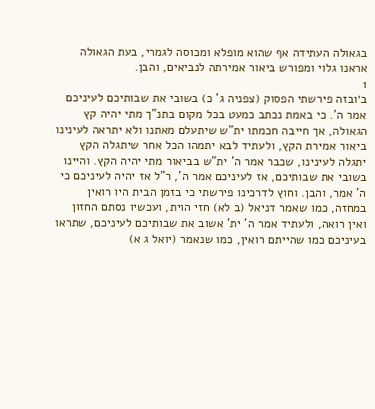בגאולה העתידה אף שהוא מופלא ומכוסה לגמרי, בעת הגאולה אראנו גלוי ומפורש ביאור אמירתה לנביאים, והבן.
1
ב׳ובזה פירשתי הפסוק (צפניה ג' כ) בשובי את שבותיכם לעיניכם אמר ה'. כי באמת נכתב כמעט בכל מקום בתנ"ך מתי יהיה קץ הגאולה, אך חייבה חכמתו ית"ש שיתעלם מאתנו ולא יתראה לעינינו ביאור אמירת הקץ, ולעתיד לבא יתמהו הכל אחר שיתגלה הקץ יתגלה לעינינו, שכבר אמר ה' ית"ש בביאור מתי יהיה הקץ. והיינו בשובי את שבותיכם, אז לעיניכם אמר ה', ר"ל אז יהיה לעיניכם כי ה' אמר, והבן. וחוץ לדרכינו פירשתי כי בזמן הבית היו רואין במחזה, כמו שאמר דניאל (ב לא) חזי הוית, ועכשיו נסתם החזון ואין רואה, ולעתיד אמר ה' ית' אשוב את שבותיכם לעיניכם, שתראו בעיניכם כמו שהייתם רואין, כמו שנאמר (יואל ג א)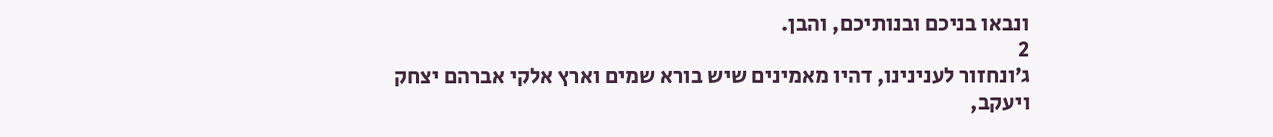ונבאו בניכם ובנותיכם, והבן.
2
ג׳ונחזור לענינינו, דהיו מאמינים שיש בורא שמים וארץ אלקי אברהם יצחק ויעקב,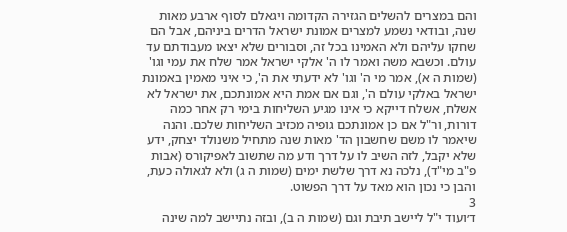והם במצרים להשלים הגזירה הקדומה ויגאלם לסוף ארבע מאות שנה, ובודאי נשמע למצרים אמונת ישראל הדרים ביניהם, אבל הם שחקו עליהם ולא האמינו בכל זה, וסבורים שלא יצאו מעבודתם עד עולם. וכשבא משה ואמר לו ה' אלקי ישראל אמר שלח את עמי וגו' (שמות ה א), אמר מי ה' וגו' לא ידעתי את ה', כי איני מאמין באמונת ישראל באלקי עולם ה', וגם אם אמת היא אמונתכם, את ישראל לא אשלח, אשלח דייקא כי אינו מגיע השליחות בימי רק אחר כמה דורות, ור"ל אם כן אמונתכם גופיה מכזיב השליחות שלכם. והנה שיאמר לו משם שחשבון הד' מאות שנה מתחיל משנולד יצחק, ידע שלא יקבל, לזה השיב לו על דרך ודע מה שתשוב לאפיקורס (אבות פ"ב מי"ד), נלכה נא דרך שלשת ימים (שמות ה ג) ולא לגאולה כעת, והבן כי נכון הוא מאד על דרך הפשוט.
3
ד׳ועוד י"ל ליישב תיבת וגם (שמות ה ב), ובזה נתיישב למה שינה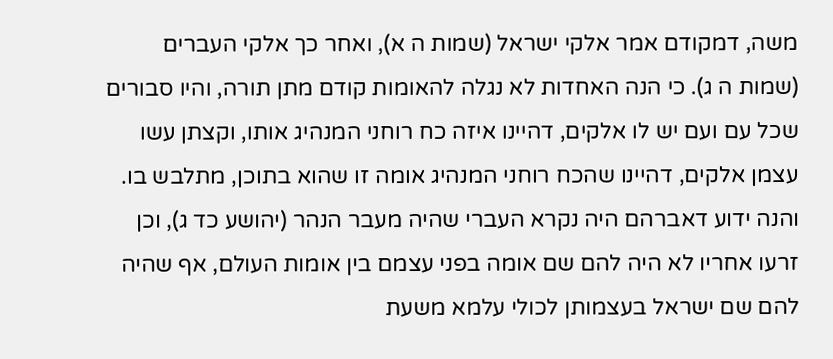משה, דמקודם אמר אלקי ישראל (שמות ה א), ואחר כך אלקי העברים (שמות ה ג). כי הנה האחדות לא נגלה להאומות קודם מתן תורה, והיו סבורים שכל עם ועם יש לו אלקים, דהיינו איזה כח רוחני המנהיג אותו, וקצתן עשו עצמן אלקים, דהיינו שהכח רוחני המנהיג אומה זו שהוא בתוכן, מתלבש בו. והנה ידוע דאברהם היה נקרא העברי שהיה מעבר הנהר (יהושע כד ג), וכן זרעו אחריו לא היה להם שם אומה בפני עצמם בין אומות העולם, אף שהיה להם שם ישראל בעצמותן לכולי עלמא משעת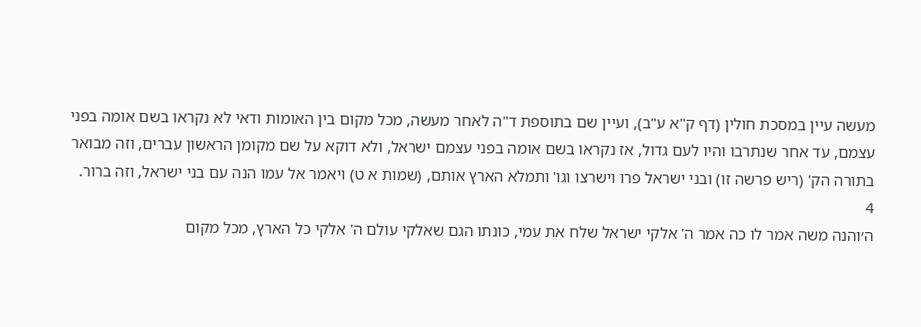מעשה עיין במסכת חולין (דף ק"א ע"ב), ועיין שם בתוספת ד"ה לאחר מעשה, מכל מקום בין האומות ודאי לא נקראו בשם אומה בפני עצמם, עד אחר שנתרבו והיו לעם גדול, אז נקראו בשם אומה בפני עצמם ישראל, ולא דוקא על שם מקומן הראשון עברים, וזה מבואר בתורה הק' (ריש פרשה זו) ובני ישראל פרו וישרצו וגו' ותמלא הארץ אותם, (שמות א ט) ויאמר אל עמו הנה עם בני ישראל, וזה ברור.
4
ה׳והנה משה אמר לו כה אמר ה' אלקי ישראל שלח את עמי, כונתו הגם שאלקי עולם ה' אלקי כל הארץ, מכל מקום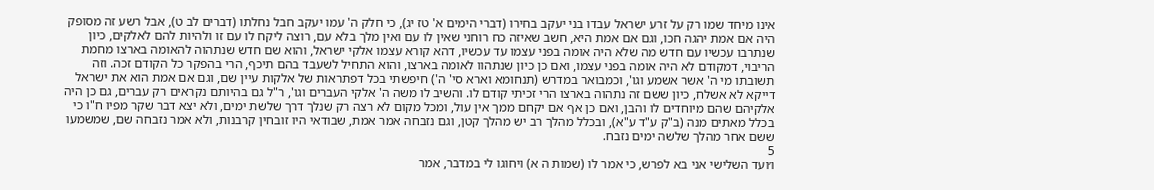אינו מיחד שמו רק על זרע ישראל עבדו בני יעקב בחירו (דברי הימים א' טז יג), כי חלק ה' עמו יעקב חבל נחלתו (דברים לב ט), אבל רשע זה מסופק היה אם אמת יהגה חכו, וגם אם אמת היא, חשב שאיזה כח רוחני שאין לו עם ואין מלך בלא עם, רוצה ליקח לו עם זו ולהיות להם לאלקים, כיון שנתרבו עכשיו עם חדש מה שלא היה אומה בפני עצמו עד עכשיו, דהא קורא עצמו אלקי ישראל, והוא שם חדש שנתהוה להאומה בארצו מחמת הריבוי, דמקודם לא היה אומה בפני עצמו, ואם כן כיון שנתהוו לאומה בארצו, והוא התחיל לשעבד בהם תיכף, הרי בהפקר כל הקודם זכה. וזה תשובתו מי ה' אשר אשמע וגו', וכמבואר במדרש (תנחומא וארא סי' ה') חיפשתי בכל דפתראות של אלקות עיין שם, וגם אם אמת הוא את ישראל דייקא לא אשלח, כיון ששם זה נתהוה בארצו הרי זכיתי קודם לו. והשיב לו משה ה' אלקי העברים וגו', ר"ל גם בהיותם נקראים רק עברים, גם כן היה אלקיהם שהם מיוחדים לו והבן, ואם כן אף אם יקחם ממך אין עול, ומכל מקום לא רצה רק שנלך דרך שלשת ימים, ולא יצא דבר שקר מפיו ח"ו כי בכלל מאתים מנה (ב"ק ע"ד ע"א), ובכלל מהלך רב יש מהלך קטן, וגם נזבחה אמר אמת, שבודאי היו זובחין קרבנות, ולא אמר נזבחה שם, שמשמעו ששם אחר מהלך שלשה ימים נזבח.
5
ו׳ועד השלישי אני בא לפרש, כי אמר לו (שמות ה א) ויחוגו לי במדבר, אמר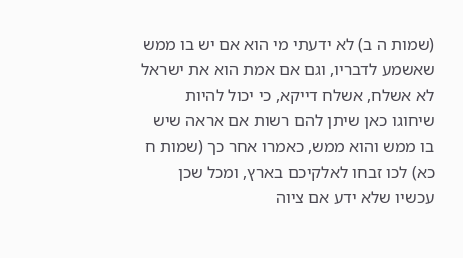(שמות ה ב) לא ידעתי מי הוא אם יש בו ממש שאשמע לדבריו, וגם אם אמת הוא את ישראל לא אשלח, אשלח דייקא, כי יכול להיות שיחוגו כאן שיתן להם רשות אם אראה שיש בו ממש והוא ממש, כאמרו אחר כך (שמות ח כא) לכו זבחו לאלקיכם בארץ, ומכל שכן עכשיו שלא ידע אם ציוה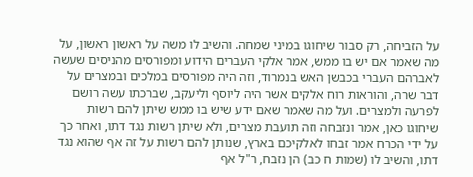על הזביחה, רק סבור שיחוגו במיני שמחה. והשיב לו משה על ראשון ראשון, על מה שאמר אם יש בו ממש, אמר אלקי העברים הידוע ומפורסים מהניסים שעשה לאברהם העברי בכבשן האש בנמרוד, וזה היה מפורסים במלכים ובמצרים על דבר שרה, והוראות רוח אלקים אשר היה ליוסף וליעקב, שברכתו עשה רושם לפרעה ולמצרים. ועל מה שאמר שאם ידע שיש בו ממש שיתן להם רשות שיחוגו כאן, אמר ונזבחה וזה תועבת מצרים, ולא שיתן רשות נגד דתו, ואחר כך על ידי הכרח אמר זבחו לאלקיכם בארץ, שנותן להם רשות על זה אף שהוא נגד דתו, והשיב לו (שמות ח כב) הן נזבח, ר"ל אף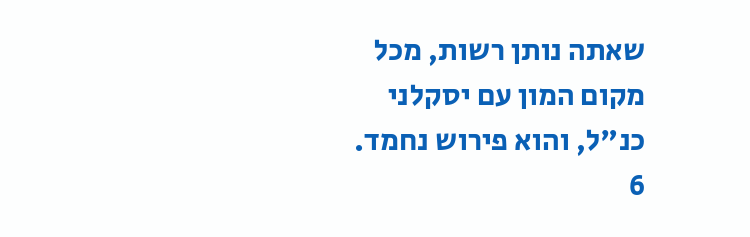שאתה נותן רשות, מכל מקום המון עם יסקלני כנ"ל, והוא פירוש נחמד.
6